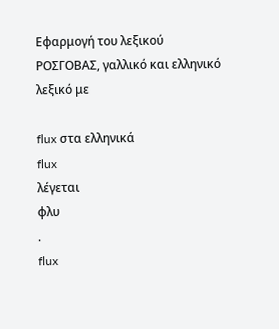Εφαρμογή του λεξικού ΡΟΣΓΟΒΑΣ, γαλλικό και ελληνικό λεξικό με

flux στα ελληνικά
flux
λέγεται
φλυ
.
flux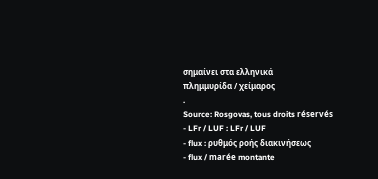σημαίνει στα ελληνικά
πλημμυρίδα / χείμαρος
.
Source: Rosgovas, tous droits réservés
- LFr / LUF : LFr / LUF
- flux : ρυθμός ροής διακινήσεως
- flux / marée montante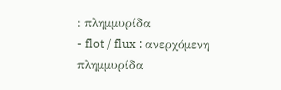: πλημμυρίδα
- flot / flux : ανερχόμενη πλημμυρίδα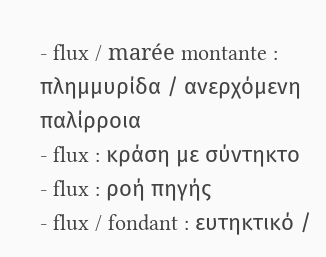- flux / marée montante : πλημμυρίδα / ανερχόμενη παλίρροια
- flux : κράση με σύντηκτο
- flux : ροή πηγής
- flux / fondant : ευτηκτικό /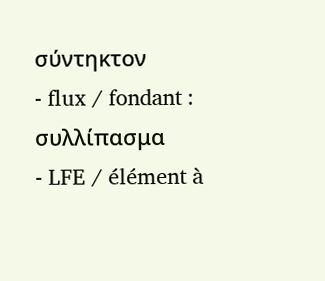σύντηκτον
- flux / fondant : συλλίπασμα
- LFE / élément à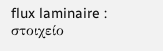flux laminaire : στοιχείο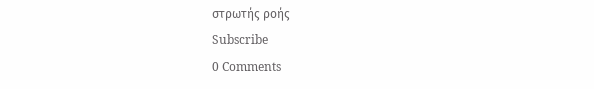στρωτής ροής
Subscribe
0 Comments